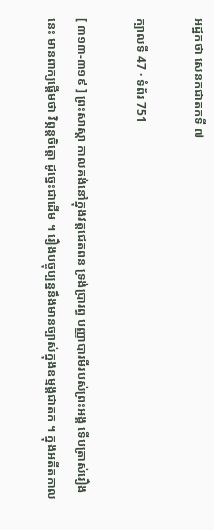អដ្ឋកថា សេនកជាតកទី ៧

ក្បាលទី 47 · ទំព័រ 751

[ ៣១៣-៣១៩ ] ព្រះសាស្តា កាលគង់នៅក្នុងវត្តជេតពន ទ្រង់ប្រារព្ធ បញ្ញាបារមីរបស់ព្រះអង្គ ទើបត្រាស់រឿងនេះ មានពាក្យផ្តើមថា វិព្ភន្តចិត្តោ ដូច្នេះជាដើម ។ រឿងបច្ចុប្បន្ននឹងមានច្បាស់ក្នុងឧម្មង្គជាតក ។ ក្នុងអតីតកាល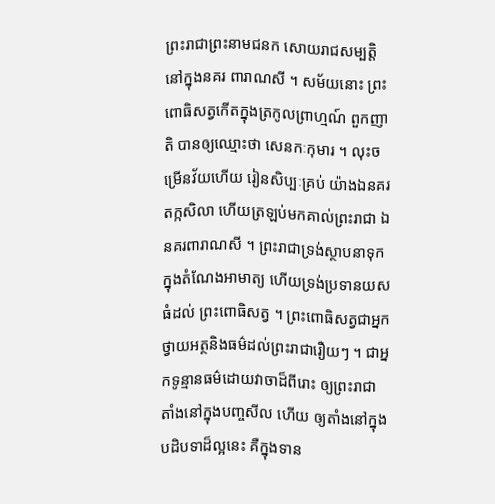ព្រះរាជាព្រះនាមជនក សោយរាជសម្បត្តិនៅក្នុងនគរ ពារាណសី ។ សម័យនោះ ព្រះពោធិសត្វកើតក្នុងត្រកូលព្រាហ្មណ៍ ពួកញាតិ បានឲ្យឈ្មោះថា សេនកៈកុមារ ។ លុះចម្រើនវ័យហើយ រៀនសិប្បៈគ្រប់ យ៉ាងឯនគរតក្កសិលា ហើយត្រឡប់មកគាល់ព្រះរាជា ឯនគរពារាណសី ។ ព្រះរាជាទ្រង់ស្ថាបនាទុកក្នុងតំណែងអាមាត្យ ហើយទ្រង់ប្រទានយសធំដល់ ព្រះពោធិសត្វ ។ ព្រះពោធិសត្វជាអ្នកថ្វាយអត្ថនិងធម៌ដល់ព្រះរាជារឿយៗ ។ ជាអ្នកទូន្មានធម៌ដោយវាចាដ៏ពីរោះ ឲ្យព្រះរាជាតាំងនៅក្នុងបញ្ចសីល ហើយ ឲ្យតាំងនៅក្នុងបដិបទាដ៏ល្អនេះ គឺក្នុងទាន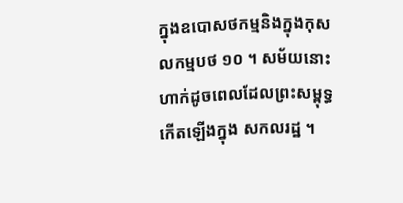ក្នុងឧបោសថកម្មនិងក្នុងកុសលកម្មបថ ១០ ។ សម័យនោះ ហាក់ដូចពេលដែលព្រះសម្ពុទ្ធកើតឡើងក្នុង សកលរដ្ឋ ។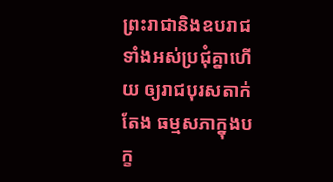ព្រះរាជានិងឧបរាជទាំងអស់ប្រជុំគ្នាហើយ ឲ្យរាជបុរសតាក់តែង ធម្មសភាក្នុងបក្ខ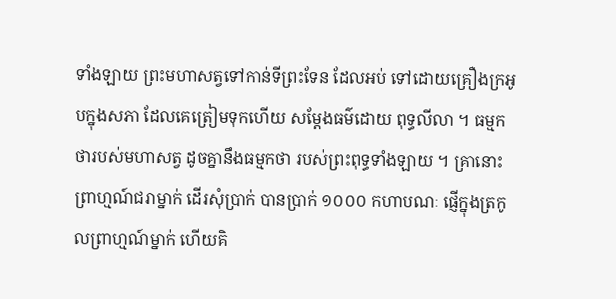ទាំងឡាយ ព្រះមហាសត្វទៅកាន់ទីព្រះទែន ដែលអប់ ទៅដោយគ្រឿងក្រអូបក្នុងសភា ដែលគេត្រៀមទុកហើយ សម្តែងធម៌ដោយ ពុទ្ធលីលា ។ ធម្មកថារបស់មហាសត្វ ដូចគ្នានឹងធម្មកថា របស់ព្រះពុទ្ធទាំងឡាយ ។ គ្រានោះ ព្រាហ្មណ៍ជរាម្នាក់ ដើរសុំប្រាក់ បានប្រាក់ ១០០០ កហាបណៈ ផ្ញើក្នុងត្រកូលព្រាហ្មណ៍ម្នាក់ ហើយគិ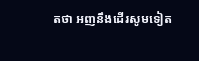តថា អញនឹងដើរសូមទៀត